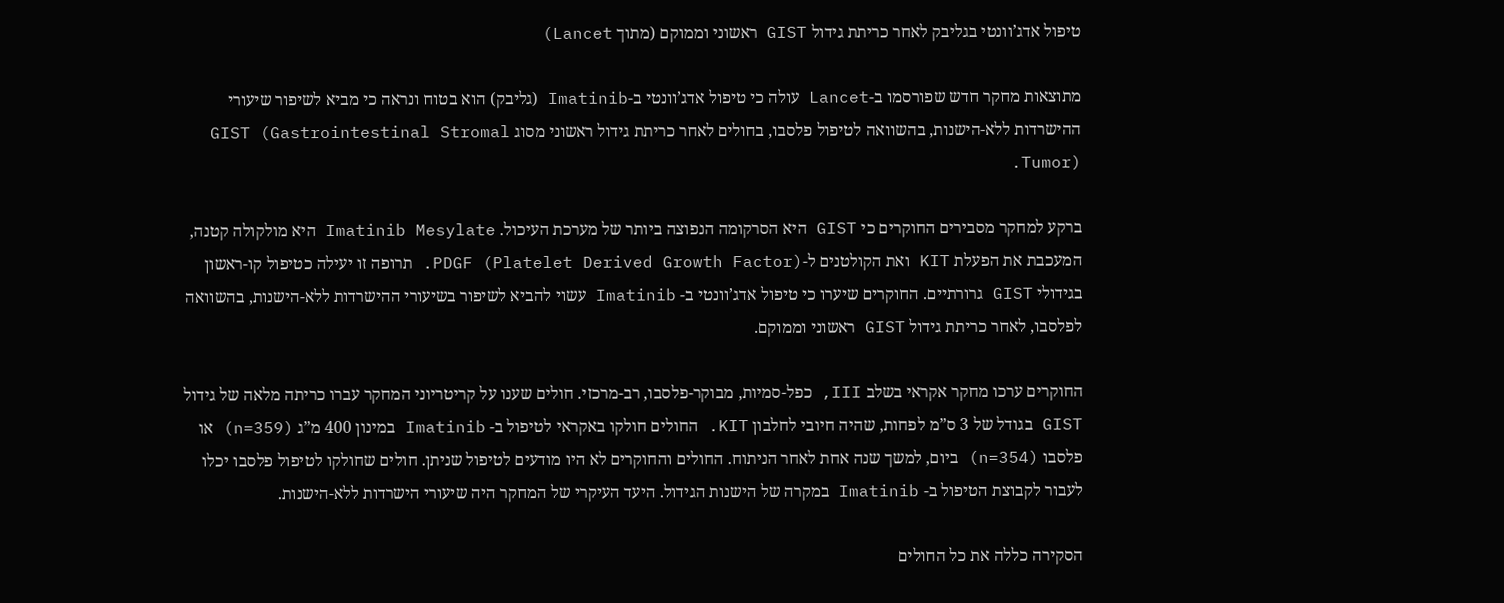טיפול אדג’וונטי בגליבק לאחר כריתת גידול GIST ראשוני וממוקם (מתוך Lancet)

מתוצאות מחקר חדש שפורסמו ב-Lancet עולה כי טיפול אדג’וונטי ב-Imatinib (גליבק) הוא בטוח ונראה כי מביא לשיפור שיעורי ההישרדות ללא-הישנות, בהשוואה לטיפול פלסבו, בחולים לאחר כריתת גידול ראשוני מסוג GIST (Gastrointestinal Stromal Tumor).

ברקע למחקר מסבירים החוקרים כי GIST היא הסרקומה הנפוצה ביותר של מערכת העיכול. Imatinib Mesylate היא מולקולה קטנה, המעכבת את הפעלת KIT ואת הקולטנים ל-PDGF (Platelet Derived Growth Factor). תרופה זו יעילה כטיפול קו-ראשון בגידולי GIST גרורתיים. החוקרים שיערו כי טיפול אדג’וונטי ב- Imatinib עשוי להביא לשיפור בשיעורי ההישרדות ללא-הישנות, בהשוואה לפלסבו, לאחר כריתת גידול GIST ראשוני וממוקם.

החוקרים ערכו מחקר אקראי בשלב III, כפל-סמיות, מבוקר-פלסבו, רב-מרכזי. חולים שענו על קריטריוני המחקר עברו כריתה מלאה של גידול GIST בגודל של 3 ס”מ לפחות, שהיה חיובי לחלבון KIT. החולים חולקו באקראי לטיפול ב- Imatinib במינון 400 מ”ג (n=359) או פלסבו (n=354) ביום, למשך שנה אחת לאחר הניתוח. החולים והחוקרים לא היו מודעים לטיפול שניתן. חולים שחולקו לטיפול פלסבו יכלו לעבור לקבוצת הטיפול ב- Imatinib במקרה של הישנות הגידול. היעד העיקרי של המחקר היה שיעורי הישרדות ללא-הישנות.

הסקירה כללה את כל החולים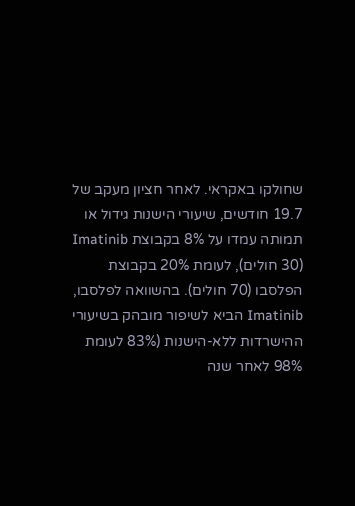שחולקו באקראי. לאחר חציון מעקב של 19.7 חודשים, שיעורי הישנות גידול או תמותה עמדו על 8% בקבוצת Imatinib (30 חולים), לעומת 20% בקבוצת הפלסבו (70 חולים). בהשוואה לפלסבו, Imatinib הביא לשיפור מובהק בשיעורי ההישרדות ללא-הישנות (83% לעומת 98% לאחר שנה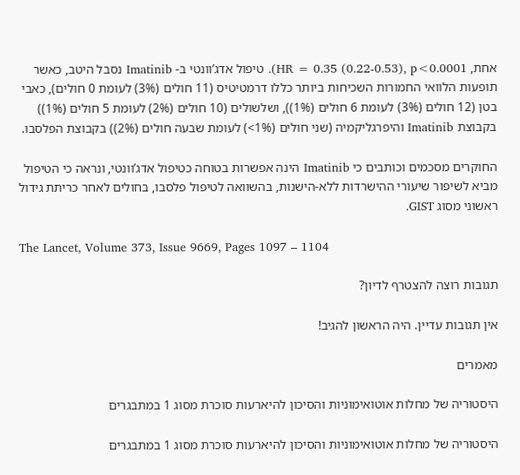אחת, HR = 0.35 (0.22-0.53), p<0.0001). טיפול אדג’וונטי ב- Imatinib נסבל היטב, כאשר תופעות הלוואי החמורות השכיחות ביותר כללו דרמטיטיס (11 חולים (3%) לעומת 0 חולים), כאבי בטן (12 חולים (3%) לעומת 6 חולים (1%)), ושלשולים (10 חולים (2%) לעומת 5 חולים (1%)) בקבוצת Imatinib והיפרגליקמיה (שני חולים (1%>) לעומת שבעה חולים (2%)) בקבוצת הפלסבו.

החוקרים מסכמים וכותבים כי Imatinib הינה אפשרות בטוחה כטיפול אדג’וונטי, ונראה כי הטיפול מביא לשיפור שיעורי ההישרדות ללא-הישנות, בהשוואה לטיפול פלסבו, בחולים לאחר כריתת גידול ראשוני מסוג GIST.

The Lancet, Volume 373, Issue 9669, Pages 1097 – 1104

תגובות רוצה להצטרף לדיון?

אין תגובות עדיין. היה הראשון להגיב!

מאמרים

היסטוריה של מחלות אוטואימוניות והסיכון להיארעות סוכרת מסוג 1 במתבגרים

היסטוריה של מחלות אוטואימוניות והסיכון להיארעות סוכרת מסוג 1 במתבגרים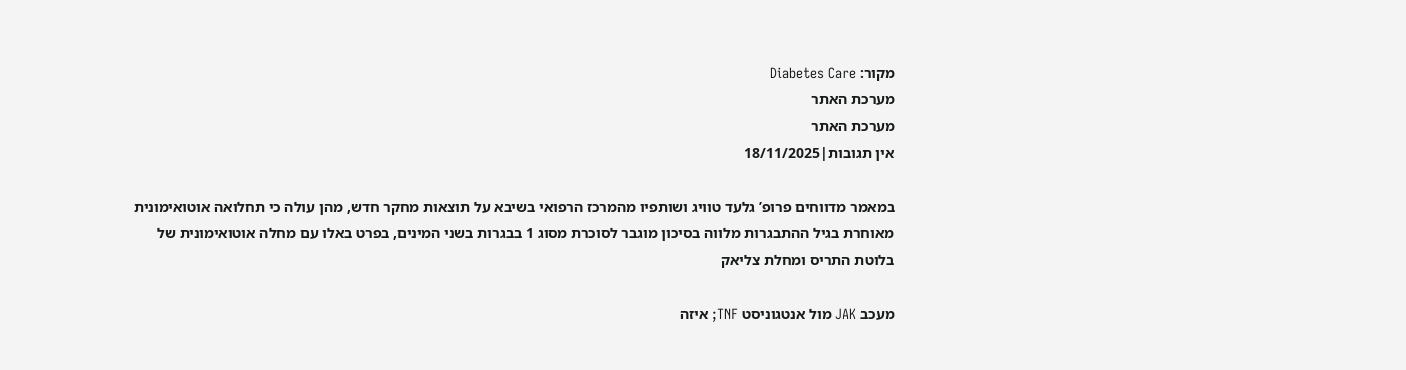מקור: Diabetes Care
מערכת האתר
מערכת האתר
אין תגובות|18/11/2025

במאמר מדווחים פרופ’ גלעד טוויג ושותפיו מהמרכז הרפואי בשיבא על תוצאות מחקר חדש, מהן עולה כי תחלואה אוטואימונית מאוחרת בגיל ההתבגרות מלווה בסיכון מוגבר לסוכרת מסוג 1 בבגרות בשני המינים, בפרט באלו עם מחלה אוטואימונית של בלוטת התריס ומחלת צליאק

מעכב JAK מול אנטגוניסט TNF; איזה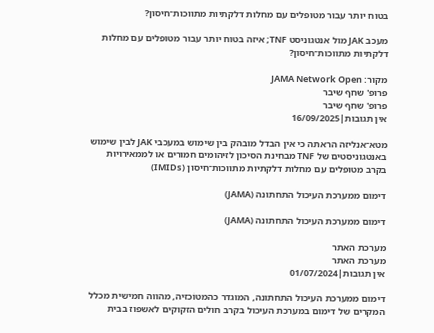בטוח יותר עבור מטופלים עם מחלות דלקתיות מתווכות־חיסון?

מעכב JAK מול אנטגוניסט TNF; איזה בטוח יותר עבור מטופלים עם מחלות דלקתיות מתווכות־חיסון?

מקור: JAMA Network Open
פרופ' שחף שיבר
פרופ' שחף שיבר
אין תגובות|16/09/2025

מטא־אנליזה הראתה כי אין הבדל מובהק בין שימוש במעכבי JAK לבין שימוש באנטגוניסטים של TNF מבחינת הסיכון לזיהומים חמורים או לממאירויות בקרב מטופלים עם מחלות דלקתיות מתווכות־חיסון (IMIDs)

דימום ממערכת העיכול התחתונה (JAMA)

דימום ממערכת העיכול התחתונה (JAMA)

מערכת האתר
מערכת האתר
אין תגובות|01/07/2024

דימום ממערכת העיכול התחתונה, המוגדר כהמטוֹכזיה, מהווה חמישית מכלל המקרים של דימום במערכת העיכול בקרב חולים הזקוקים לאשפוז בבית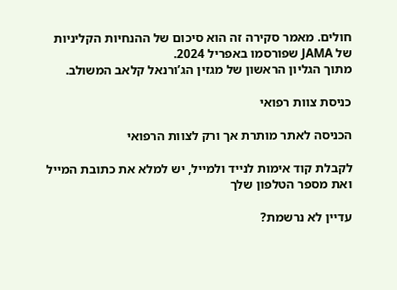חולים. מאמר סקירה זה הוא סיכום של ההנחיות הקליניות של JAMA שפורסמו באפריל 2024.
מתוך הגליון הראשון של מגזין הג’ורנאל קלאב המשולב.

כניסת צוות רפואי

הכניסה לאתר מותרת אך ורק לצוות הרפואי

לקבלת קוד אימות לנייד ולמייל, יש למלא את כתובת המייל ואת מספר הטלפון שלך

עדיין לא נרשמת?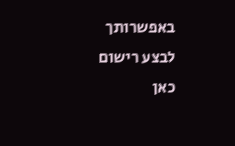באפשרותך לבצע רישום כאן